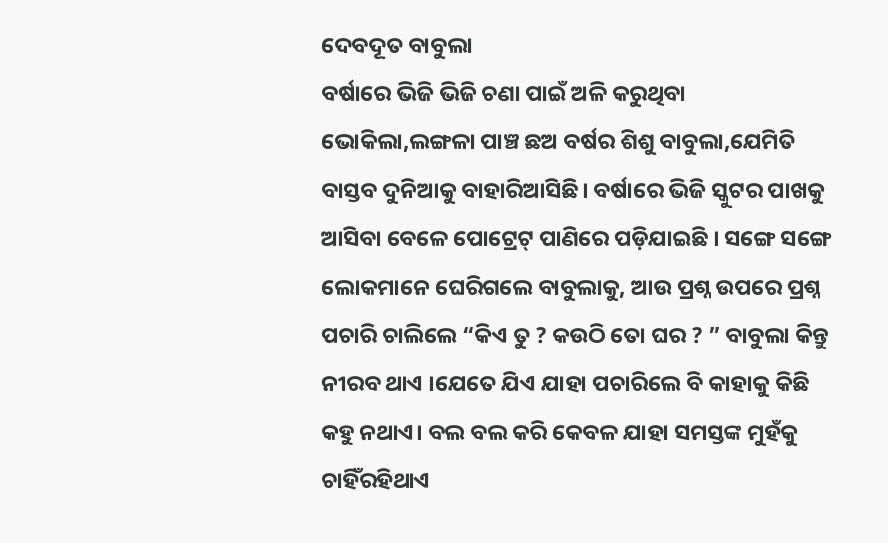ଦେବଦୂତ ବାବୁଲା
ବର୍ଷାରେ ଭିଜି ଭିଜି ଚଣା ପାଇଁ ଅଳି କରୁଥିବା ଭୋକିଲା,ଲଙ୍ଗଳା ପାଞ୍ଚ ଛଅ ବର୍ଷର ଶିଶୁ ବାବୁଲା,ଯେମିତି ବାସ୍ତବ ଦୁନିଆକୁ ବାହାରିଆସିଛି। ବର୍ଷାରେ ଭିଜି ସ୍କୁଟର ପାଖକୁ ଆସିବା ବେଳେ ପୋଟ୍ରେଟ୍ ପାଣିରେ ପଡ଼ିଯାଇଛି । ସଙ୍ଗେ ସଙ୍ଗେ ଲୋକମାନେ ଘେରିଗଲେ ବାବୁଲାକୁ, ଆଉ ପ୍ରଶ୍ନ ଉପରେ ପ୍ରଶ୍ନ ପଚାରି ଚାଲିଲେ “କିଏ ତୁ ? କଉଠି ତୋ ଘର ? ” ବାବୁଲା କିନ୍ତୁ ନୀରବ ଥାଏ ।ଯେତେ ଯିଏ ଯାହା ପଚାରିଲେ ବି କାହାକୁ କିଛି କହୁ ନଥାଏ। ବଲ ବଲ କରି କେବଳ ଯାହା ସମସ୍ତଙ୍କ ମୁହଁକୁ ଚାହିଁରହିଥାଏ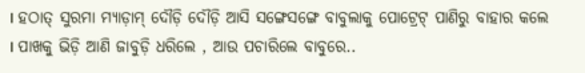। ହଠାତ୍ ସୁରମା ମ୍ୟାଡ଼ାମ୍ ଦୌଡ଼ି ଦୌଡ଼ି ଆସି ସଙ୍ଗେସଙ୍ଗେ ବାବୁଲାକୁ ପୋଟ୍ରେଟ୍ ପାଣିରୁ ବାହାର କଲେ । ପାଖକୁ ଭିଡ଼ି ଆଣି ଜାବୁଡ଼ି ଧରିଲେ , ଆଉ ପଚାରିଲେ ବାବୁରେ..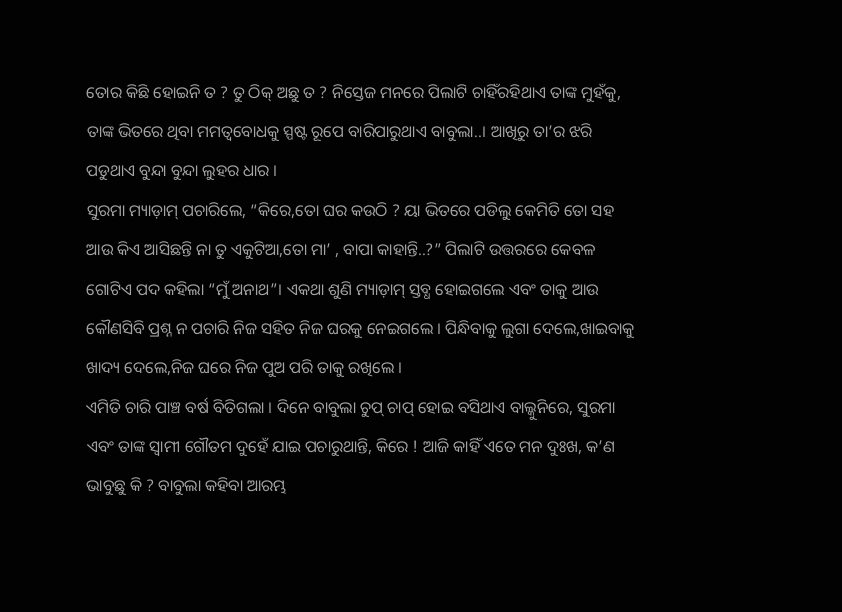ତୋର କିଛି ହୋଇନି ତ ? ତୁ ଠିକ୍ ଅଛୁ ତ ? ନିସ୍ତେଜ ମନରେ ପିଲାଟି ଚାହିଁରହିଥାଏ ତାଙ୍କ ମୁହଁକୁ, ତାଙ୍କ ଭିତରେ ଥିବା ମମତ୍ଵବୋଧକୁ ସ୍ପଷ୍ଟ ରୂପେ ବାରିପାରୁଥାଏ ବାବୁଲା..। ଆଖିରୁ ତା’ର ଝରି ପଡୁଥାଏ ବୁନ୍ଦା ବୁନ୍ଦା ଲୁହର ଧାର ।
ସୁରମା ମ୍ୟାଡ଼ାମ୍ ପଚାରିଲେ, “କିରେ,ତୋ ଘର କଉଠି ? ୟା ଭିତରେ ପଡିଲୁ କେମିତି ତୋ ସହ ଆଉ କିଏ ଆସିଛନ୍ତି ନା ତୁ ଏକୁଟିଆ,ତୋ ମା’ , ବାପା କାହାନ୍ତି..?” ପିଲାଟି ଉତ୍ତରରେ କେବଳ ଗୋଟିଏ ପଦ କହିଲା “ମୁଁ ଅନାଥ”। ଏକଥା ଶୁଣି ମ୍ୟାଡ଼ାମ୍ ସ୍ତବ୍ଧ ହୋଇଗଲେ ଏବଂ ତାକୁ ଆଉ କୌଣସିବି ପ୍ରଶ୍ନ ନ ପଚାରି ନିଜ ସହିତ ନିଜ ଘରକୁ ନେଇଗଲେ । ପିନ୍ଧିବାକୁ ଲୁଗା ଦେଲେ,ଖାଇବାକୁ ଖାଦ୍ୟ ଦେଲେ,ନିଜ ଘରେ ନିଜ ପୁଅ ପରି ତାକୁ ରଖିଲେ ।
ଏମିତି ଚାରି ପାଞ୍ଚ ବର୍ଷ ବିତିଗଲା । ଦିନେ ବାବୁଲା ଚୁପ୍ ଚାପ୍ ହୋଇ ବସିଥାଏ ବାଲ୍କୁନିରେ, ସୁରମା ଏବଂ ତାଙ୍କ ସ୍ଵାମୀ ଗୌତମ ଦୁହେଁ ଯାଇ ପଚାରୁଥାନ୍ତି, କିରେ ! ଆଜି କାହିଁ ଏତେ ମନ ଦୁଃଖ, କ’ଣ ଭାବୁଛୁ କି ? ବାବୁଲା କହିବା ଆରମ୍ଭ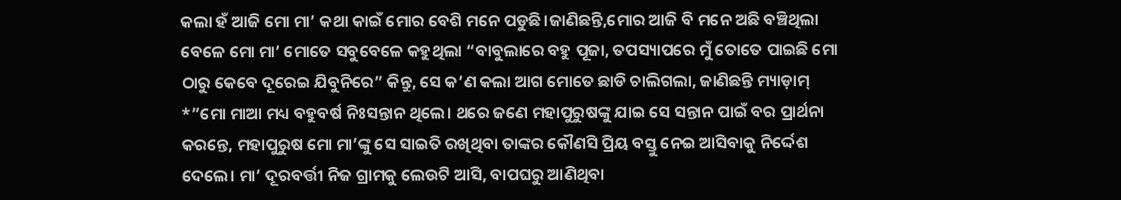କଲା ହଁ ଆଜି ମୋ ମା’ କଥା କାଇଁ ମୋର ବେଶି ମନେ ପଡୁଛି।ଜାଣିଛନ୍ତି,ମୋର ଆଜି ବି ମନେ ଅଛି ବଞ୍ଚିଥିଲା ବେଳେ ମୋ ମା’ ମୋତେ ସବୁବେଳେ କହୁଥିଲା “ବାବୁଲାରେ ବହୁ ପୂଜା, ତପସ୍ୟାପରେ ମୁଁ ତୋତେ ପାଇଛି ମୋ ଠାରୁ କେବେ ଦୂରେଇ ଯିବୁନିରେ” କିନ୍ତୁ, ସେ କ’ଣ କଲା ଆଗ ମୋତେ ଛାଡି ଚାଲିଗଲା, ଜାଣିଛନ୍ତି ମ୍ୟାଡ଼ାମ୍ *”ମୋ ମାଆ ମଧ୍ୟ ବହୁବର୍ଷ ନିଃସନ୍ତାନ ଥିଲେ। ଥରେ ଜଣେ ମହାପୁରୁଷଙ୍କୁ ଯାଇ ସେ ସନ୍ତାନ ପାଇଁ ବର ପ୍ରାର୍ଥନା କରନ୍ତେ, ମହାପୁରୁଷ ମୋ ମା’ଙ୍କୁ ସେ ସାଇତି ରଖିଥିବା ତାଙ୍କର କୌଣସି ପ୍ରିୟ ବସ୍ତୁ ନେଇ ଆସିବାକୁ ନିର୍ଦ୍ଦେଶ ଦେଲେ। ମା’ ଦୂରବର୍ତ୍ତୀ ନିଜ ଗ୍ରାମକୁ ଲେଉଟି ଆସି, ବାପଘରୁ ଆଣିଥିବା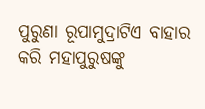ପୁରୁଣା ରୂପାମୁଦ୍ରାଟିଏ ବାହାର କରି ମହାପୁରୁଷଙ୍କୁ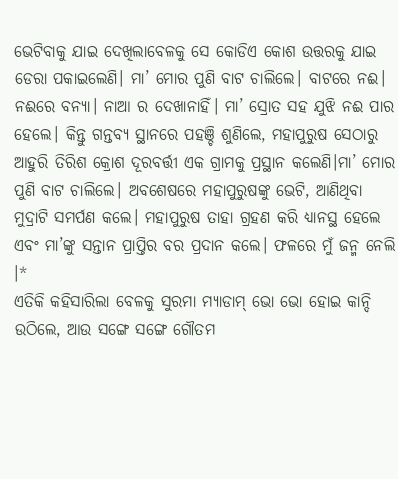ଭେଟିବାକୁ ଯାଇ ଦେଖିଲାବେଳକୁ ସେ କୋଡିଏ କୋଶ ଉତ୍ତରକୁ ଯାଇ ଡେରା ପକାଇଲେଣି। ମା’ ମୋର ପୁଣି ବାଟ ଚାଲିଲେ। ବାଟରେ ନଈ। ନଈରେ ବନ୍ୟା। ନାଆ ର ଦେଖାନାହିଁ। ମା’ ସ୍ରୋତ ସହ ଯୁଝି ନଈ ପାର ହେଲେ। କିନ୍ତୁ ଗନ୍ତବ୍ୟ ସ୍ଥାନରେ ପହଞ୍ଚି ଶୁଣିଲେ, ମହାପୁରୁଷ ସେଠାରୁ ଆହୁରି ତିରିଶ କ୍ରୋଶ ଦୂରବର୍ତ୍ତୀ ଏକ ଗ୍ରାମକୁ ପ୍ରସ୍ଥାନ କଲେଣି।ମା’ ମୋର ପୁଣି ବାଟ ଚାଲିଲେ। ଅବଶେଷରେ ମହାପୁରୁଷଙ୍କୁ ଭେଟି, ଆଣିଥିବା ମୁଦ୍ରାଟି ସମର୍ପଣ କଲେ। ମହାପୁରୁଷ ତାହା ଗ୍ରହଣ କରି ଧ୍ୟାନସ୍ଥ ହେଲେ ଏବଂ ମା’ଙ୍କୁ ସନ୍ତାନ ପ୍ରାପ୍ତିର ବର ପ୍ରଦାନ କଲେ। ଫଳରେ ମୁଁ ଜନ୍ମ ନେଲି ।*
ଏତିକି କହିସାରିଲା ବେଳକୁ ସୁରମା ମ୍ୟାଡାମ୍ ଭୋ ଭୋ ହୋଇ କାନ୍ଦି ଉଠିଲେ, ଆଉ ସଙ୍ଗେ ସଙ୍ଗେ ଗୌତମ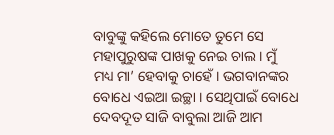ବାବୁଙ୍କୁ କହିଲେ ମୋତେ ତୁମେ ସେ ମହାପୁରୁଷଙ୍କ ପାଖକୁ ନେଇ ଚାଲ । ମୁଁ ମଧ୍ୟ ମା’ ହେବାକୁ ଚାହେଁ । ଭଗବାନଙ୍କର ବୋଧେ ଏଇଆ ଇଚ୍ଛା । ସେଥିପାଇଁ ବୋଧେ ଦେବଦୂତ ସାଜି ବାବୁଲା ଆଜି ଆମ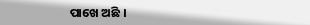ପାଖେ ଅଛି ।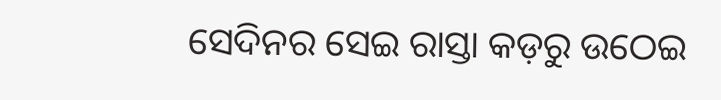ସେଦିନର ସେଇ ରାସ୍ତା କଡ଼ରୁ ଉଠେଇ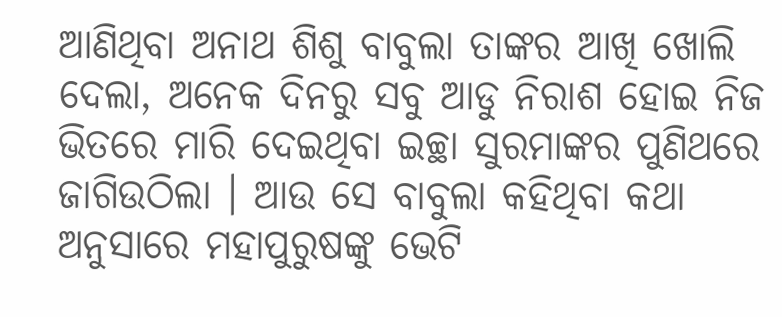ଆଣିଥିବା ଅନାଥ ଶିଶୁ ବାବୁଲା ତାଙ୍କର ଆଖି ଖୋଲି ଦେଲା, ଅନେକ ଦିନରୁ ସବୁ ଆଡୁ ନିରାଶ ହୋଇ ନିଜ ଭିତରେ ମାରି ଦେଇଥିବା ଇଚ୍ଛା ସୁରମାଙ୍କର ପୁଣିଥରେ ଜାଗିଉଠିଲା । ଆଉ ସେ ବାବୁଲା କହିଥିବା କଥା ଅନୁସାରେ ମହାପୁରୁଷଙ୍କୁ ଭେଟି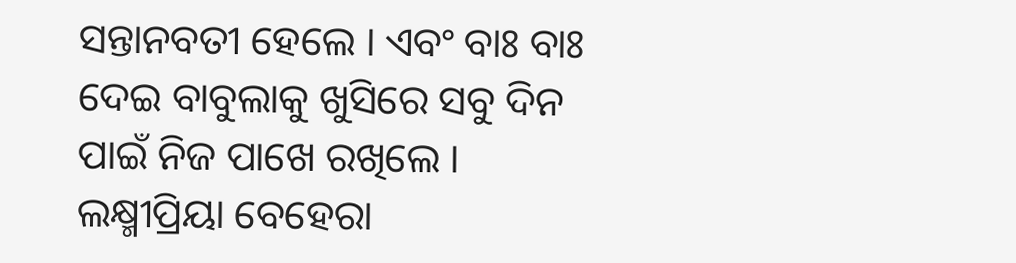ସନ୍ତାନବତୀ ହେଲେ । ଏବଂ ବାଃ ବାଃ ଦେଇ ବାବୁଲାକୁ ଖୁସିରେ ସବୁ ଦିନ ପାଇଁ ନିଜ ପାଖେ ରଖିଲେ ।
ଲକ୍ଷ୍ମୀପ୍ରିୟା ବେହେରା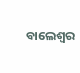ବାଲେଶ୍ଵର